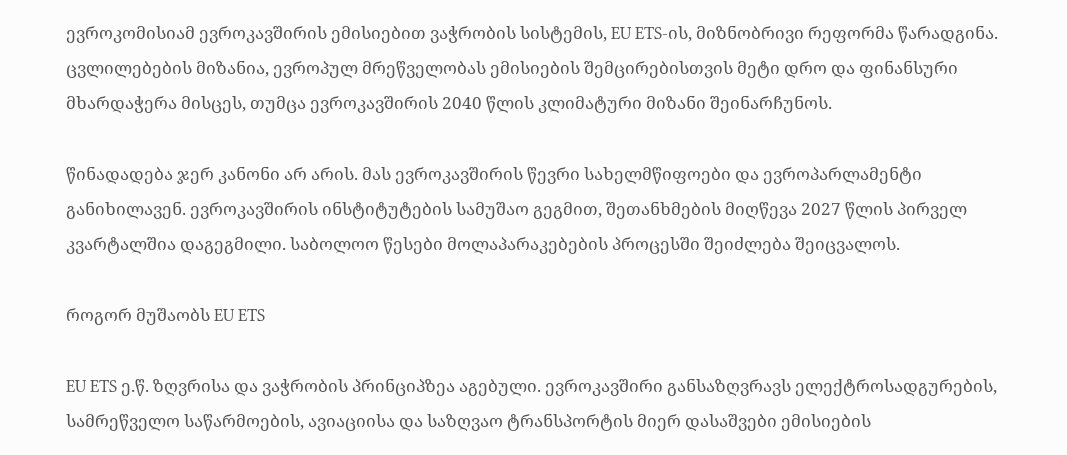ევროკომისიამ ევროკავშირის ემისიებით ვაჭრობის სისტემის, EU ETS-ის, მიზნობრივი რეფორმა წარადგინა. ცვლილებების მიზანია, ევროპულ მრეწველობას ემისიების შემცირებისთვის მეტი დრო და ფინანსური მხარდაჭერა მისცეს, თუმცა ევროკავშირის 2040 წლის კლიმატური მიზანი შეინარჩუნოს.

წინადადება ჯერ კანონი არ არის. მას ევროკავშირის წევრი სახელმწიფოები და ევროპარლამენტი განიხილავენ. ევროკავშირის ინსტიტუტების სამუშაო გეგმით, შეთანხმების მიღწევა 2027 წლის პირველ კვარტალშია დაგეგმილი. საბოლოო წესები მოლაპარაკებების პროცესში შეიძლება შეიცვალოს.

როგორ მუშაობს EU ETS

EU ETS ე.წ. ზღვრისა და ვაჭრობის პრინციპზეა აგებული. ევროკავშირი განსაზღვრავს ელექტროსადგურების, სამრეწველო საწარმოების, ავიაციისა და საზღვაო ტრანსპორტის მიერ დასაშვები ემისიების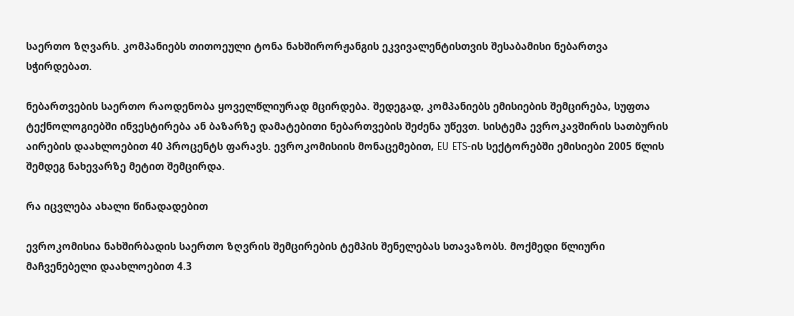საერთო ზღვარს. კომპანიებს თითოეული ტონა ნახშირორჟანგის ეკვივალენტისთვის შესაბამისი ნებართვა სჭირდებათ.

ნებართვების საერთო რაოდენობა ყოველწლიურად მცირდება. შედეგად, კომპანიებს ემისიების შემცირება, სუფთა ტექნოლოგიებში ინვესტირება ან ბაზარზე დამატებითი ნებართვების შეძენა უწევთ. სისტემა ევროკავშირის სათბურის აირების დაახლოებით 40 პროცენტს ფარავს. ევროკომისიის მონაცემებით, EU ETS-ის სექტორებში ემისიები 2005 წლის შემდეგ ნახევარზე მეტით შემცირდა.

რა იცვლება ახალი წინადადებით

ევროკომისია ნახშირბადის საერთო ზღვრის შემცირების ტემპის შენელებას სთავაზობს. მოქმედი წლიური მაჩვენებელი დაახლოებით 4.3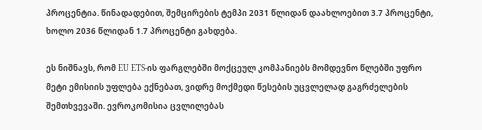პროცენტია. წინადადებით, შემცირების ტემპი 2031 წლიდან დაახლოებით 3.7 პროცენტი, ხოლო 2036 წლიდან 1.7 პროცენტი გახდება.

ეს ნიშნავს, რომ EU ETS-ის ფარგლებში მოქცეულ კომპანიებს მომდევნო წლებში უფრო მეტი ემისიის უფლება ექნებათ, ვიდრე მოქმედი წესების უცვლელად გაგრძელების შემთხვევაში. ევროკომისია ცვლილებას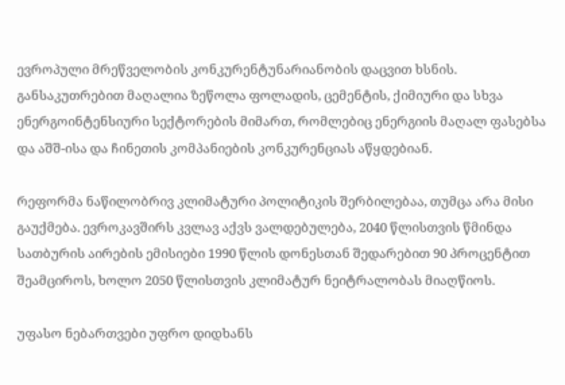ევროპული მრეწველობის კონკურენტუნარიანობის დაცვით ხსნის. განსაკუთრებით მაღალია ზეწოლა ფოლადის, ცემენტის, ქიმიური და სხვა ენერგოინტენსიური სექტორების მიმართ, რომლებიც ენერგიის მაღალ ფასებსა და აშშ-ისა და ჩინეთის კომპანიების კონკურენციას აწყდებიან.

რეფორმა ნაწილობრივ კლიმატური პოლიტიკის შერბილებაა, თუმცა არა მისი გაუქმება. ევროკავშირს კვლავ აქვს ვალდებულება, 2040 წლისთვის წმინდა სათბურის აირების ემისიები 1990 წლის დონესთან შედარებით 90 პროცენტით შეამციროს, ხოლო 2050 წლისთვის კლიმატურ ნეიტრალობას მიაღწიოს.

უფასო ნებართვები უფრო დიდხანს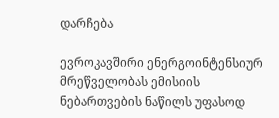დარჩება

ევროკავშირი ენერგოინტენსიურ მრეწველობას ემისიის ნებართვების ნაწილს უფასოდ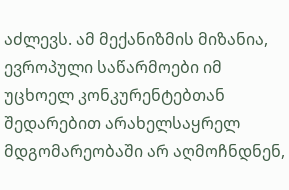აძლევს. ამ მექანიზმის მიზანია, ევროპული საწარმოები იმ უცხოელ კონკურენტებთან შედარებით არახელსაყრელ მდგომარეობაში არ აღმოჩნდნენ,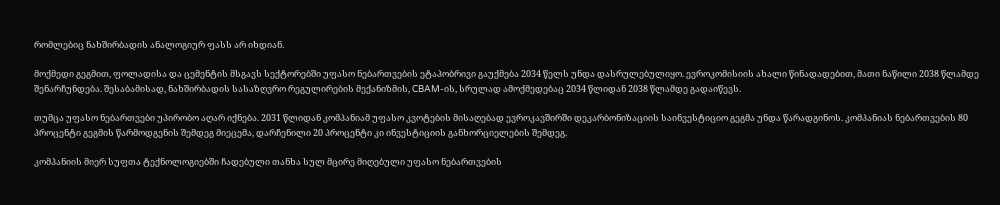რომლებიც ნახშირბადის ანალოგიურ ფასს არ იხდიან.

მოქმედი გეგმით, ფოლადისა და ცემენტის მსგავს სექტორებში უფასო ნებართვების ეტაპობრივი გაუქმება 2034 წელს უნდა დასრულებულიყო. ევროკომისიის ახალი წინადადებით, მათი ნაწილი 2038 წლამდე შენარჩუნდება. შესაბამისად, ნახშირბადის სასაზღვრო რეგულირების მექანიზმის, CBAM-ის, სრულად ამოქმედებაც 2034 წლიდან 2038 წლამდე გადაიწევს.

თუმცა უფასო ნებართვები უპირობო აღარ იქნება. 2031 წლიდან კომპანიამ უფასო კვოტების მისაღებად ევროკავშირში დეკარბონიზაციის საინვესტიციო გეგმა უნდა წარადგინოს. კომპანიას ნებართვების 80 პროცენტი გეგმის წარმოდგენის შემდეგ მიეცემა, დარჩენილი 20 პროცენტი კი ინვესტიციის განხორციელების შემდეგ.

კომპანიის მიერ სუფთა ტექნოლოგიებში ჩადებული თანხა სულ მცირე მიღებული უფასო ნებართვების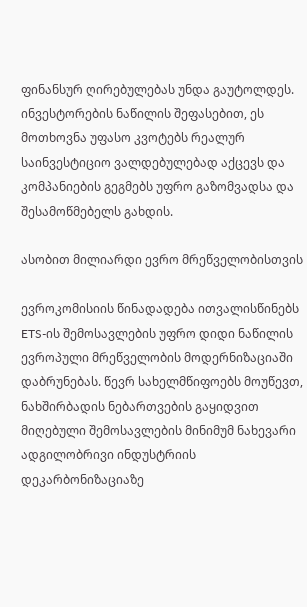ფინანსურ ღირებულებას უნდა გაუტოლდეს. ინვესტორების ნაწილის შეფასებით, ეს მოთხოვნა უფასო კვოტებს რეალურ საინვესტიციო ვალდებულებად აქცევს და კომპანიების გეგმებს უფრო გაზომვადსა და შესამოწმებელს გახდის.

ასობით მილიარდი ევრო მრეწველობისთვის

ევროკომისიის წინადადება ითვალისწინებს ETS-ის შემოსავლების უფრო დიდი ნაწილის ევროპული მრეწველობის მოდერნიზაციაში დაბრუნებას. წევრ სახელმწიფოებს მოუწევთ, ნახშირბადის ნებართვების გაყიდვით მიღებული შემოსავლების მინიმუმ ნახევარი ადგილობრივი ინდუსტრიის დეკარბონიზაციაზე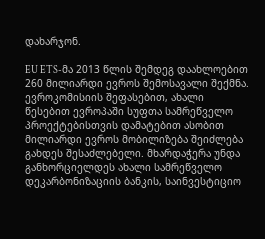დახარჯონ.

EU ETS-მა 2013 წლის შემდეგ დაახლოებით 260 მილიარდი ევროს შემოსავალი შექმნა. ევროკომისიის შეფასებით, ახალი წესებით ევროპაში სუფთა სამრეწველო პროექტებისთვის დამატებით ასობით მილიარდი ევროს მობილიზება შეიძლება გახდეს შესაძლებელი. მხარდაჭერა უნდა განხორციელდეს ახალი სამრეწველო დეკარბონიზაციის ბანკის, საინვესტიციო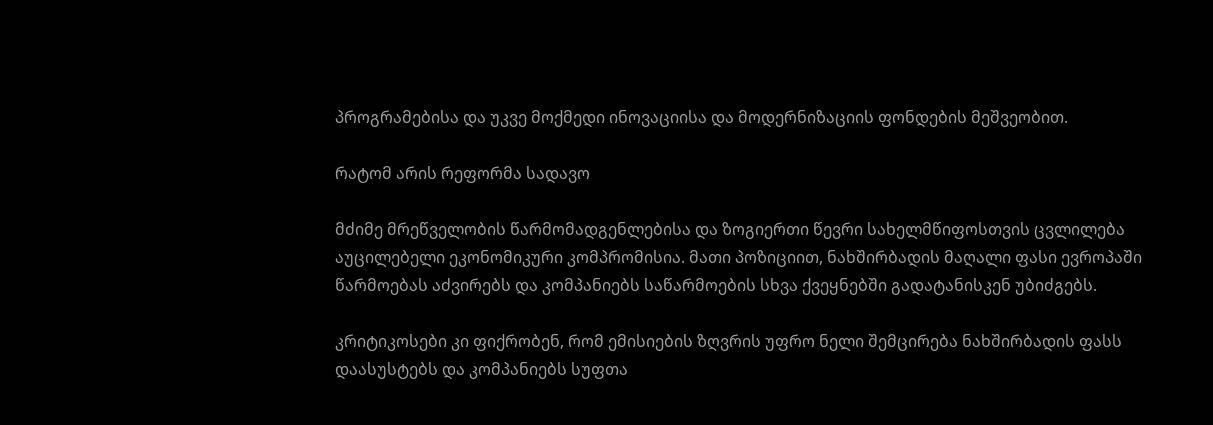პროგრამებისა და უკვე მოქმედი ინოვაციისა და მოდერნიზაციის ფონდების მეშვეობით.

რატომ არის რეფორმა სადავო

მძიმე მრეწველობის წარმომადგენლებისა და ზოგიერთი წევრი სახელმწიფოსთვის ცვლილება აუცილებელი ეკონომიკური კომპრომისია. მათი პოზიციით, ნახშირბადის მაღალი ფასი ევროპაში წარმოებას აძვირებს და კომპანიებს საწარმოების სხვა ქვეყნებში გადატანისკენ უბიძგებს.

კრიტიკოსები კი ფიქრობენ, რომ ემისიების ზღვრის უფრო ნელი შემცირება ნახშირბადის ფასს დაასუსტებს და კომპანიებს სუფთა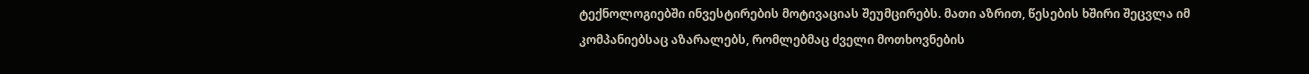ტექნოლოგიებში ინვესტირების მოტივაციას შეუმცირებს. მათი აზრით, წესების ხშირი შეცვლა იმ კომპანიებსაც აზარალებს, რომლებმაც ძველი მოთხოვნების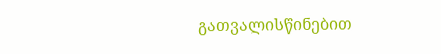გათვალისწინებით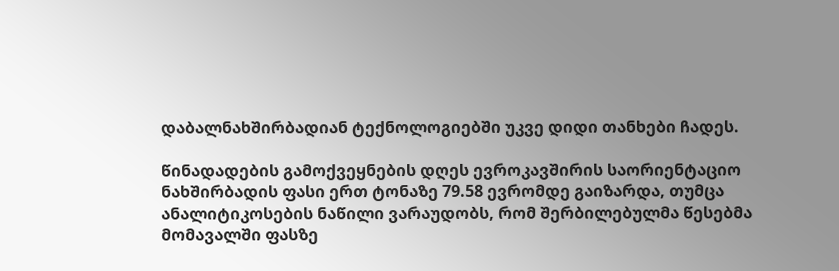დაბალნახშირბადიან ტექნოლოგიებში უკვე დიდი თანხები ჩადეს.

წინადადების გამოქვეყნების დღეს ევროკავშირის საორიენტაციო ნახშირბადის ფასი ერთ ტონაზე 79.58 ევრომდე გაიზარდა, თუმცა ანალიტიკოსების ნაწილი ვარაუდობს, რომ შერბილებულმა წესებმა მომავალში ფასზე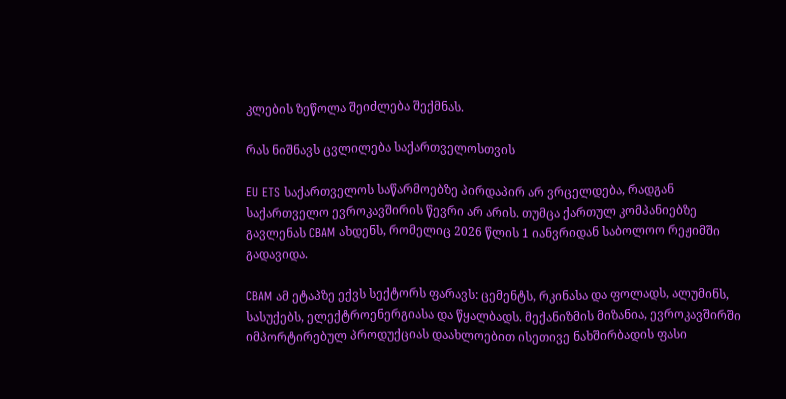კლების ზეწოლა შეიძლება შექმნას.

რას ნიშნავს ცვლილება საქართველოსთვის

EU ETS საქართველოს საწარმოებზე პირდაპირ არ ვრცელდება, რადგან საქართველო ევროკავშირის წევრი არ არის. თუმცა ქართულ კომპანიებზე გავლენას CBAM ახდენს, რომელიც 2026 წლის 1 იანვრიდან საბოლოო რეჟიმში გადავიდა.

CBAM ამ ეტაპზე ექვს სექტორს ფარავს: ცემენტს, რკინასა და ფოლადს, ალუმინს, სასუქებს, ელექტროენერგიასა და წყალბადს. მექანიზმის მიზანია, ევროკავშირში იმპორტირებულ პროდუქციას დაახლოებით ისეთივე ნახშირბადის ფასი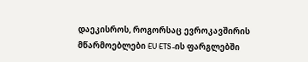დაეკისროს, როგორსაც ევროკავშირის მწარმოებლები EU ETS-ის ფარგლებში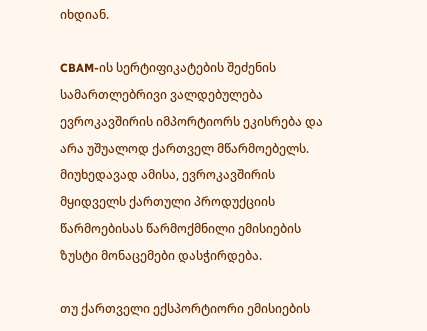იხდიან.

CBAM-ის სერტიფიკატების შეძენის სამართლებრივი ვალდებულება ევროკავშირის იმპორტიორს ეკისრება და არა უშუალოდ ქართველ მწარმოებელს. მიუხედავად ამისა, ევროკავშირის მყიდველს ქართული პროდუქციის წარმოებისას წარმოქმნილი ემისიების ზუსტი მონაცემები დასჭირდება.

თუ ქართველი ექსპორტიორი ემისიების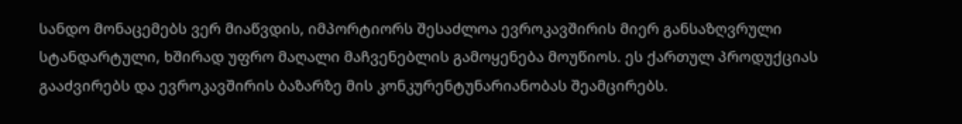სანდო მონაცემებს ვერ მიაწვდის, იმპორტიორს შესაძლოა ევროკავშირის მიერ განსაზღვრული სტანდარტული, ხშირად უფრო მაღალი მაჩვენებლის გამოყენება მოუწიოს. ეს ქართულ პროდუქციას გააძვირებს და ევროკავშირის ბაზარზე მის კონკურენტუნარიანობას შეამცირებს.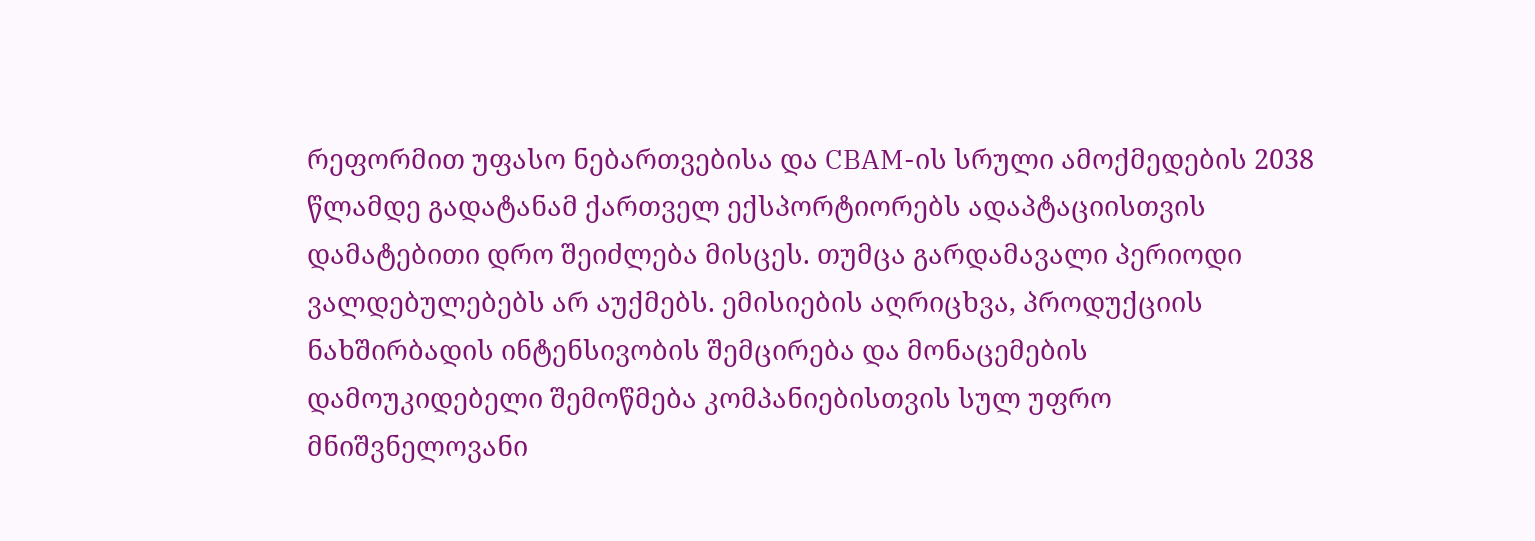რეფორმით უფასო ნებართვებისა და CBAM-ის სრული ამოქმედების 2038 წლამდე გადატანამ ქართველ ექსპორტიორებს ადაპტაციისთვის დამატებითი დრო შეიძლება მისცეს. თუმცა გარდამავალი პერიოდი ვალდებულებებს არ აუქმებს. ემისიების აღრიცხვა, პროდუქციის ნახშირბადის ინტენსივობის შემცირება და მონაცემების დამოუკიდებელი შემოწმება კომპანიებისთვის სულ უფრო მნიშვნელოვანი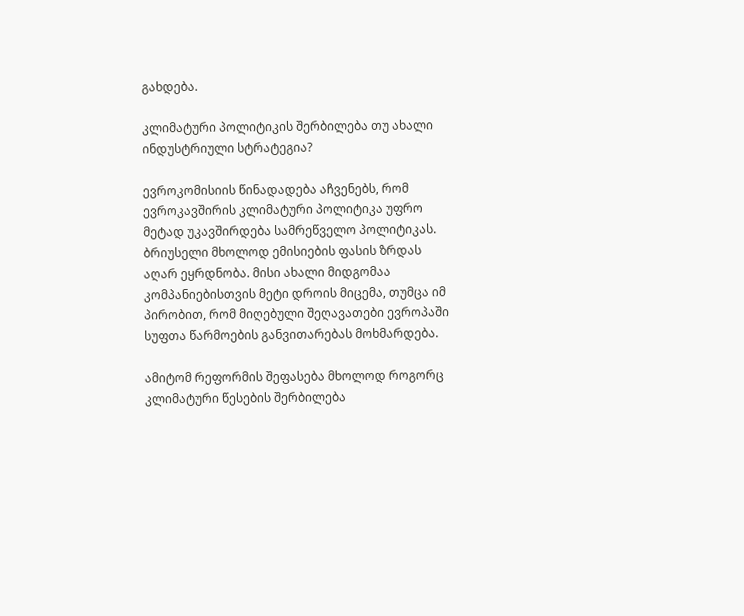გახდება.

კლიმატური პოლიტიკის შერბილება თუ ახალი ინდუსტრიული სტრატეგია?

ევროკომისიის წინადადება აჩვენებს, რომ ევროკავშირის კლიმატური პოლიტიკა უფრო მეტად უკავშირდება სამრეწველო პოლიტიკას. ბრიუსელი მხოლოდ ემისიების ფასის ზრდას აღარ ეყრდნობა. მისი ახალი მიდგომაა კომპანიებისთვის მეტი დროის მიცემა, თუმცა იმ პირობით, რომ მიღებული შეღავათები ევროპაში სუფთა წარმოების განვითარებას მოხმარდება.

ამიტომ რეფორმის შეფასება მხოლოდ როგორც კლიმატური წესების შერბილება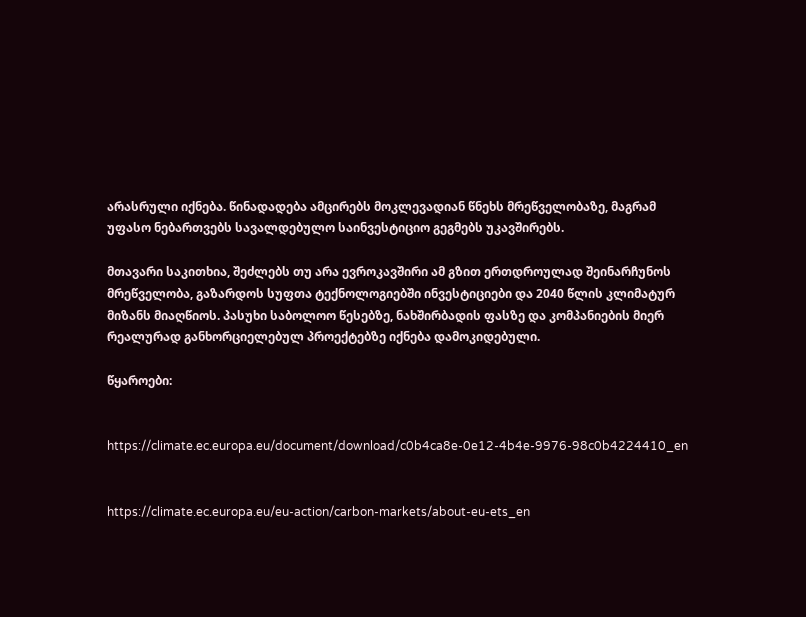არასრული იქნება. წინადადება ამცირებს მოკლევადიან წნეხს მრეწველობაზე, მაგრამ უფასო ნებართვებს სავალდებულო საინვესტიციო გეგმებს უკავშირებს.

მთავარი საკითხია, შეძლებს თუ არა ევროკავშირი ამ გზით ერთდროულად შეინარჩუნოს მრეწველობა, გაზარდოს სუფთა ტექნოლოგიებში ინვესტიციები და 2040 წლის კლიმატურ მიზანს მიაღწიოს. პასუხი საბოლოო წესებზე, ნახშირბადის ფასზე და კომპანიების მიერ რეალურად განხორციელებულ პროექტებზე იქნება დამოკიდებული.

წყაროები:


https://climate.ec.europa.eu/document/download/c0b4ca8e-0e12-4b4e-9976-98c0b4224410_en


https://climate.ec.europa.eu/eu-action/carbon-markets/about-eu-ets_en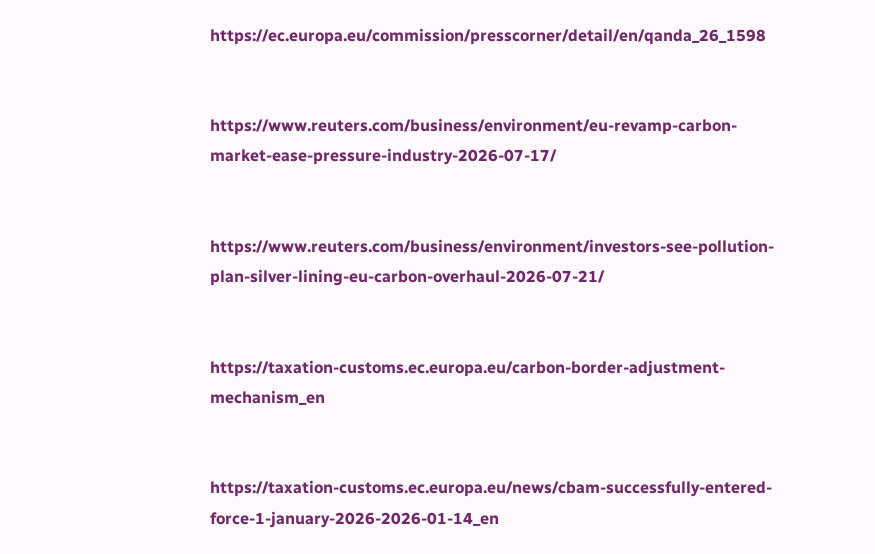https://ec.europa.eu/commission/presscorner/detail/en/qanda_26_1598


https://www.reuters.com/business/environment/eu-revamp-carbon-market-ease-pressure-industry-2026-07-17/


https://www.reuters.com/business/environment/investors-see-pollution-plan-silver-lining-eu-carbon-overhaul-2026-07-21/


https://taxation-customs.ec.europa.eu/carbon-border-adjustment-mechanism_en


https://taxation-customs.ec.europa.eu/news/cbam-successfully-entered-force-1-january-2026-2026-01-14_en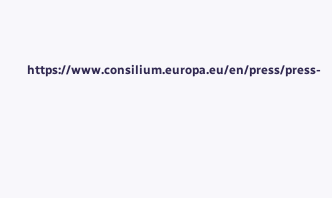https://www.consilium.europa.eu/en/press/press-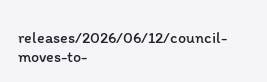releases/2026/06/12/council-moves-to-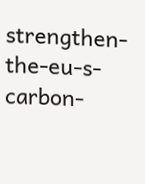strengthen-the-eu-s-carbon-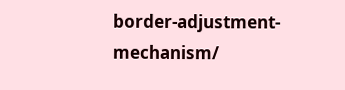border-adjustment-mechanism/